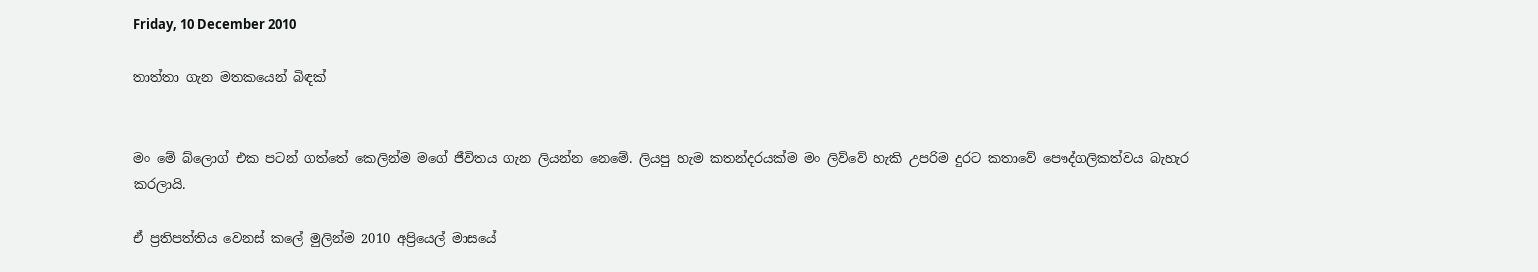Friday, 10 December 2010

තාත්තා ගැන මතකයෙන් බිඳක්


මං මේ බ්ලොග් එක පටන් ගත්තේ කෙලින්ම මගේ ජීවිතය ගැන ලියන්න නෙමේ. ලියපු හැම කතන්දරයක්ම මං ලිව්වේ හැකි උපරිම දුරට කතාවේ පෞද්ගලිකත්වය බැහැර කරලායි.

ඒ ප්‍රතිපත්තිය වෙනස් කලේ මුලින්ම 2010 අප්‍රියෙල් මාසයේ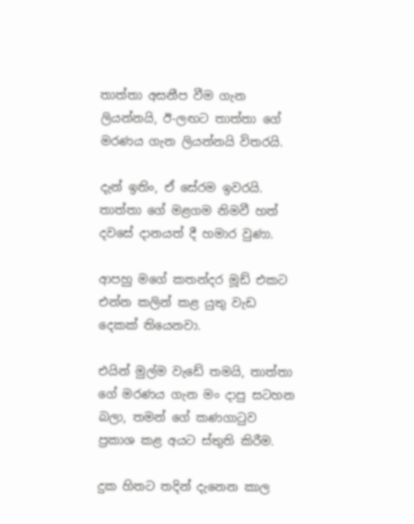තාත්තා අසනීප වීම ගැන ලියන්නයි, ඊ-ලඟට තාත්තා ගේ මරණය ගැන ලියන්නයි විතරයි.

දැන් ඉතිං, ඒ සේරම ඉවරයි. තාත්තා ගේ මළගම නිමවී හත් දවසේ දානයත් දී හමාර වුණා.

ආපහු මගේ කතන්දර මූඩ් එකට එන්න කලින් කළ යුතු වැඩ දෙකක් තියෙනවා.

එයින් මුල්ම වැඩේ තමයි, තාත්තා ගේ මරණය ගැන මං දාපු සටහන බලා, තමන් ගේ කණගාටුව ප්‍රකාශ කළ අයට ස්තුති කිරීම.

දුක හිතට තදින් දැනෙන කාල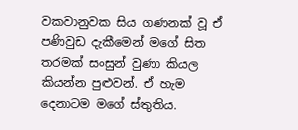වකවානුවක සිය ගණනක් වූ ඒ පණිවුඩ දැකීමෙන් මගේ සිත තරමක් සංසුන් වුණා කියල කියන්න පුළුවන්. ඒ හැම දෙනාටම මගේ ස්තුතිය.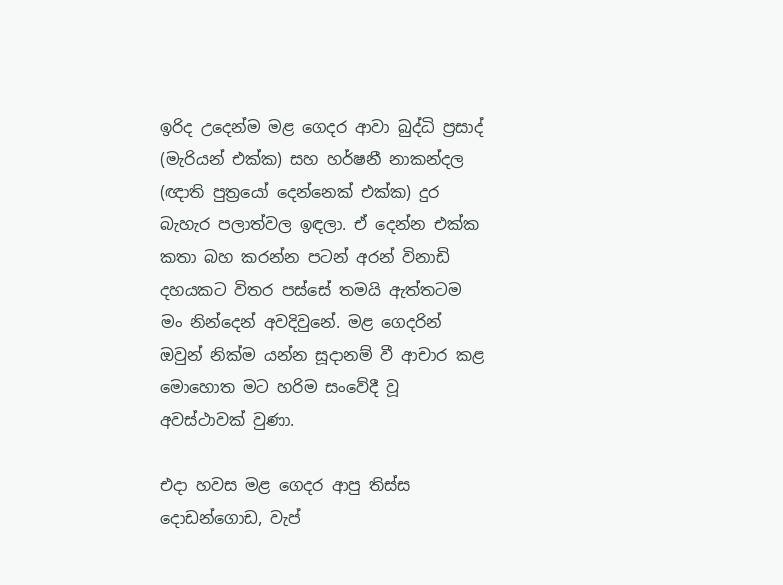ඉරිද උදෙන්ම මළ ගෙදර ආවා බුද්ධි ප්‍රසාද් (මැරියන් එක්ක) සහ හර්ෂනී නාකන්දල (ඥාති පුත්‍රයෝ දෙන්නෙක් එක්ක) දුර බැහැර පලාත්වල ඉඳලා. ඒ දෙන්න එක්ක කතා බහ කරන්න පටන් අරන් විනාඩි දහයකට විතර පස්සේ තමයි ඇත්තටම මං නින්දෙන් අවදිවුනේ. මළ ගෙදරින් ඔවුන් නික්ම යන්න සූදානම් වී ආචාර කළ මොහොත මට හරිම සංවේදී වූ අවස්ථාවක් වුණා.

එදා හවස මළ ගෙදර ආපු තිස්ස දොඩන්ගොඩ, වැප්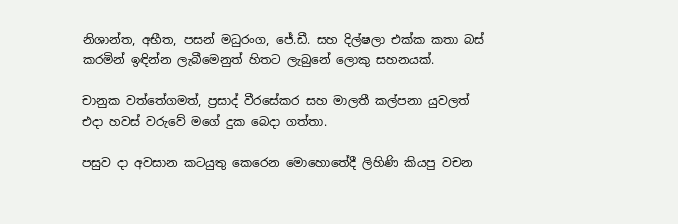නිශාන්ත, අභීත, පසන් මධුරංග, ජේ.ඩී. සහ දිල්ෂලා එක්ක කතා බස් කරමින් ඉඳින්න ලැබීමෙනුත් හිතට ලැබුනේ ලොකු සහනයක්.

චානුක වත්තේගමත්, ප්‍රසාද් වීරසේකර සහ මාලතී කල්පනා යුවලත් එදා හවස් වරුවේ මගේ දුක බෙදා ගත්තා.

පසුව දා අවසාන කටයුතු කෙරෙන මොහොතේදී ලිහිණි කියපු වචන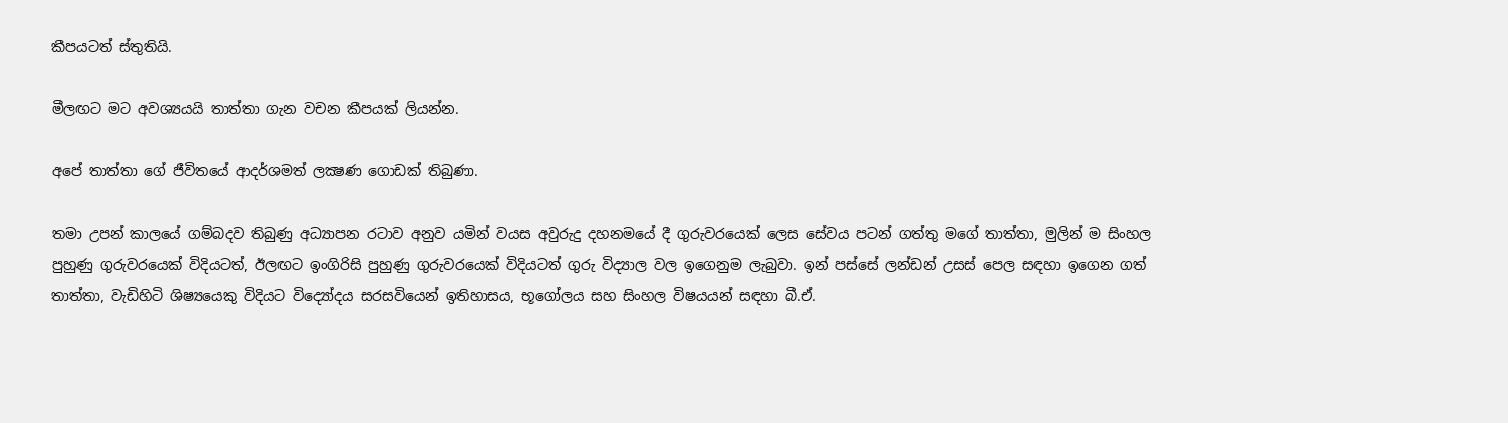කීපයටත් ස්තුතියි.

මීලඟට මට අවශ්‍යයයි තාත්තා ගැන වචන කීපයක් ලියන්න.

අපේ තාත්තා ගේ ජීවිතයේ ආදර්ශමත් ලක්‍ෂණ ගොඩක් තිබුණා.

තමා උපන් කාලයේ ගම්බදව තිබුණු අධ්‍යාපන රටාව අනුව යමින් වයස අවුරුදු දහනමයේ දී ගුරුවරයෙක් ලෙස සේවය පටන් ගත්තු මගේ තාත්තා, මුලින් ම සිංහල පුහුණු ගුරුවරයෙක් විදියටත්, ඊලඟට ඉංගිරිසි පුහුණු ගුරුවරයෙක් විදියටත් ගුරු විද්‍යාල වල ඉගෙනුම ලැබුවා. ඉන් පස්සේ ලන්ඩන් උසස් පෙල සඳහා ඉගෙන ගත් තාත්තා, වැඩිහිටි ශිෂ්‍යයෙකු විදියට විද්‍යෝදය සරසවියෙන් ඉතිහාසය, භූගෝලය සහ සිංහල විෂයයන් සඳහා බී.ඒ.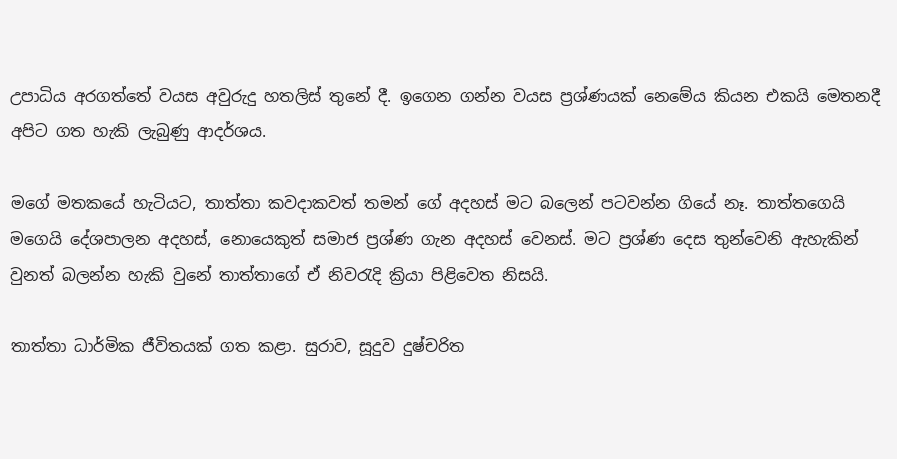උපාධිය අරගත්තේ වයස අවුරුදු හතලිස් තුනේ දී. ඉගෙන ගන්න වයස ප්‍රශ්ණයක් නෙමේය කියන එකයි මෙතනදී අපිට ගත හැකි ලැබුණු ආදර්ශය.

මගේ මතකයේ හැටියට, තාත්තා කවදාකවත් තමන් ගේ අදහස් මට බලෙන් පටවන්න ගියේ නෑ. තාත්තගෙයි මගෙයි දේශපාලන අදහස්, නොයෙකුත් සමාජ ප්‍රශ්ණ ගැන අදහස් වෙනස්. මට ප්‍රශ්ණ දෙස තුන්වෙනි ඇහැකින් වුනත් බලන්න හැකි වුනේ තාත්තාගේ ඒ නිවරැදි ක්‍රියා පිළිවෙත නිසයි.

තාත්තා ධාර්මික ජීවිතයක් ගත කළා. සුරාව, සූදුව දුෂ්චරිත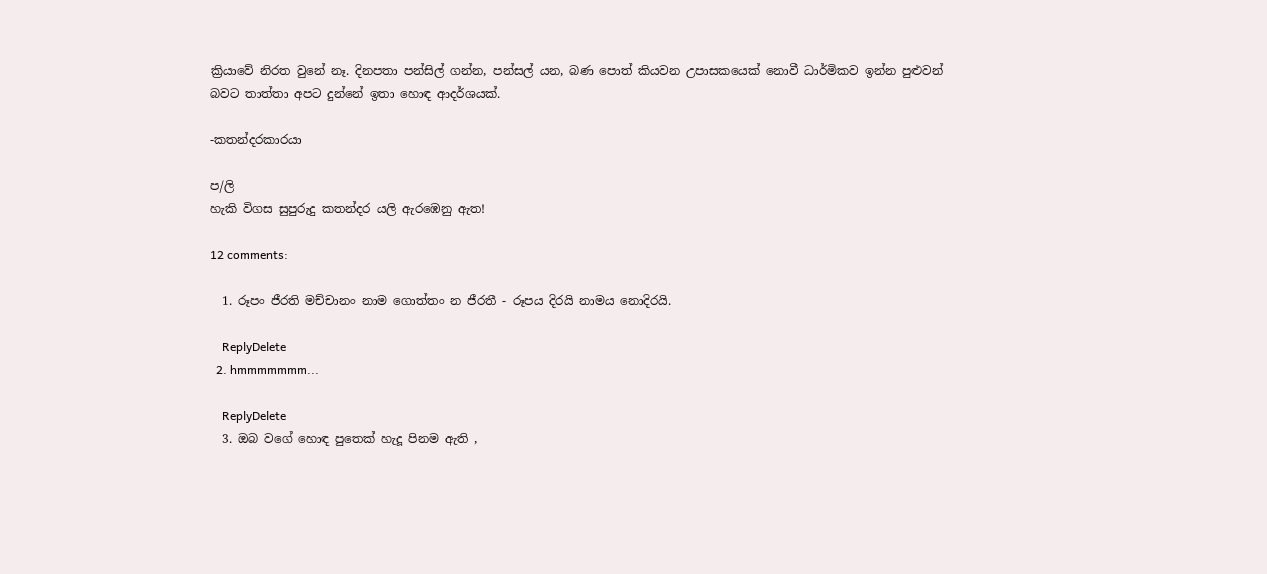ක්‍රියාවේ නිරත වුනේ නෑ. දිනපතා පන්සිල් ගන්න, පන්සල් යන, බණ පොත් කියවන උපාසකයෙක් නොවී ධාර්මිකව ඉන්න පුළුවන් බවට තාත්තා අපට දුන්නේ ඉතා හොඳ ආදර්ශයක්.

-කතන්දරකාරයා

ප/ලි
හැකි විගස සුපුරුදු කතන්දර යලි ඇරඹෙනු ඇත!

12 comments:

  1. රූපං ජීරති මච්චානං නාම ගොත්තං න ජීරතී - රූපය දිරයි නාමය නොදිරයි.

    ReplyDelete
  2. hmmmmmmm...

    ReplyDelete
  3. ඔබ වගේ හොඳ පුතෙක් හැදූ පිනම ඇති ,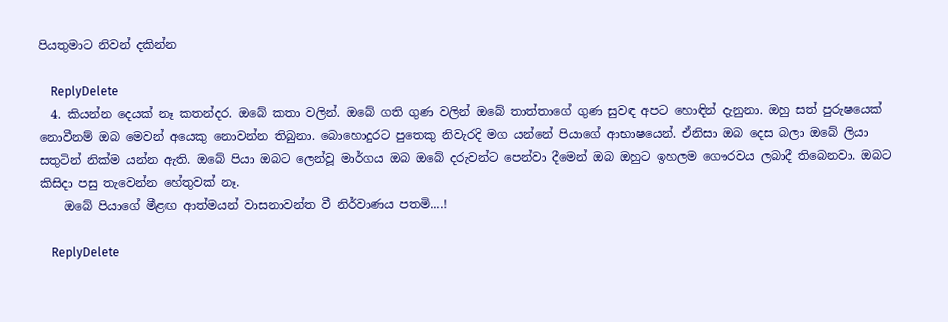පියතුමාට නිවන් දකින්න

    ReplyDelete
  4. කියන්න දෙයක් නෑ කතන්දර. ඔබේ කතා වලින්. ඔබේ ගති ගුණ වලින් ඔබේ තාත්තාගේ ගුණ සුවඳ අපට හොඳින් දැනුනා. ඔහු සත් පුරුෂයෙක් නොවීනම් ඔබ මෙවන් අයෙකු නොවන්න තිබුනා. බොහොදුරට පුතෙකු නිවැරදි මග යන්නේ පියාගේ ආභාෂයෙන්. ඒනිසා ඔබ දෙස බලා ඔබේ ලියා සතුටින් නික්ම යන්න ඇති. ඔබේ පියා ඔබට ලෙන්වූ මාර්ගය ඔබ ඔබේ දරුවන්ට පෙන්වා දීමෙන් ඔබ ඔහුට ඉහලම ගෞරවය ලබාදී තිබෙනවා. ඔබට කිසිදා පසු තැවෙන්න හේතුවක් නෑ.
    ඔබේ පියාගේ මීළඟ ආත්මයන් වාසනාවන්ත වී නිර්වාණය පතමි....!

    ReplyDelete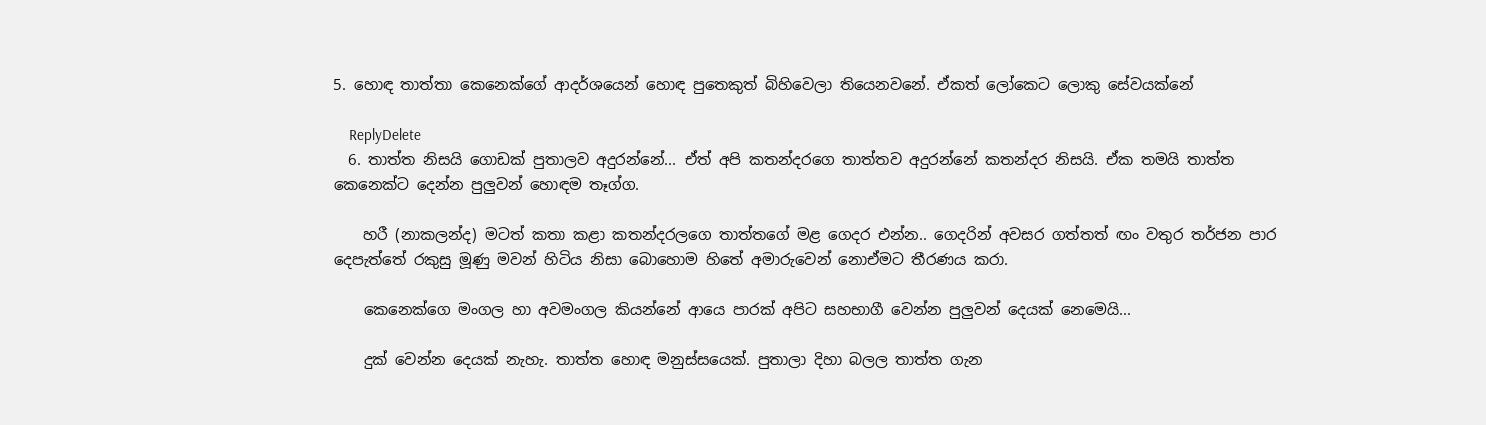5. හොඳ තාත්තා කෙනෙක්ගේ ආදර්ශයෙන් හොඳ පුතෙකුත් බිහිවෙලා තියෙනවනේ. ඒකත් ලෝකෙට ලොකු සේවයක්නේ

    ReplyDelete
  6. තාත්ත නිසයි ගොඩක් පුතාලව අදුරන්නේ... ඒත් අපි කතන්දරගෙ තාත්තව අදුරන්නේ කතන්දර නිසයි. ඒක තමයි තාත්ත කෙනෙක්ට දෙන්න පුලුවන් හොඳම තෑග්ග.

    හරී (නාකලන්ද) මටත් කතා කළා කතන්දරලගෙ තාත්තගේ මළ ගෙදර එන්න.. ගෙදරින් අවසර ගත්තත් ඟං වතුර තර්ජන පාර දෙපැත්තේ රකුසු මූණු මවන් හිටිය නිසා බොහොම හිතේ අමාරුවෙන් නොඒමට තීරණය කරා.

    කෙනෙක්ගෙ මංගල හා අවමංගල කියන්නේ ආයෙ පාරක් අපිට සහභාගී වෙන්න පුලුවන් දෙයක් නෙමෙයි...

    දුක් වෙන්න දෙයක් නැහැ. තාත්ත හොඳ මනුස්සයෙක්. පුතාලා දිහා බලල තාත්ත ගැන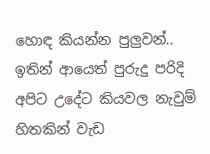හොඳ කියන්න පුලුවන්.. ඉතින් ආයෙත් පුරුදු පරිදි අපිට උදේට කියවල නැවුම් හිතකින් වැඩ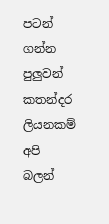පටන් ගන්න පුලුවන් කතන්දර ලියනකම් අපි බලන්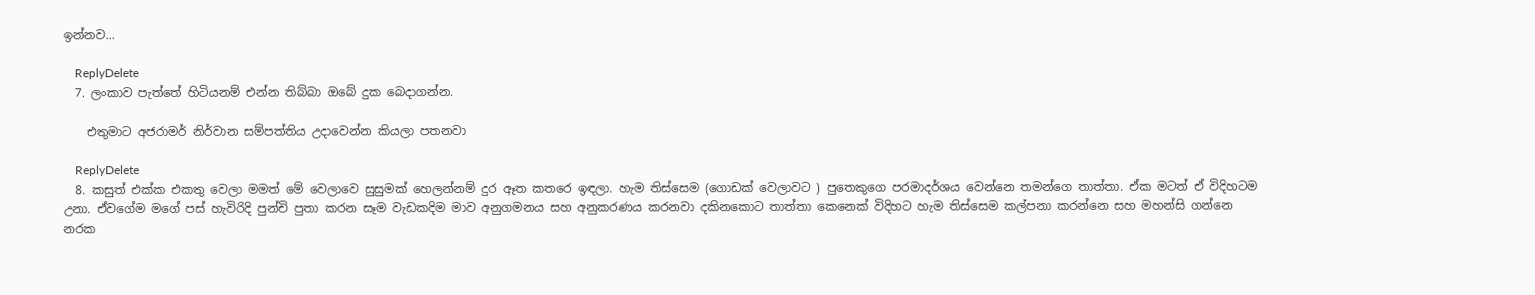ඉන්නව...

    ReplyDelete
  7. ලංකාව පැත්තේ හිටියනම් එන්න තිබ්බා ඔබේ දුක බෙදාගන්න.

    එතුමාට අජරාමර් නිර්වාන සම්පත්තිය උදාවෙන්න කියලා පතනවා

    ReplyDelete
  8. කසුත් එක්ක එකතු වෙලා මමත් මේ වෙලාවෙ සුසුමක් හෙලන්නම් දුර ඈත කතරෙ ඉඳලා. හැම තිස්සෙම (ගොඩක් වෙලාවට ) පුතෙකුගෙ පරමාදර්ශය වෙන්නෙ තමන්ගෙ තාත්තා. ඒක මටත් ඒ විදිහටම උනා. ඒවගේම මගේ පස් හැවිරිදි පුන්චි පුතා කරන සෑම වැඩකදිම මාව අනුගමනය සහ අනුකරණය කරනවා දකිනකොට තාත්තා කෙනෙක් විදිහට හැම තිස්සෙම කල්පනා කරන්නෙ සහ මහන්සි ගන්නෙ නරක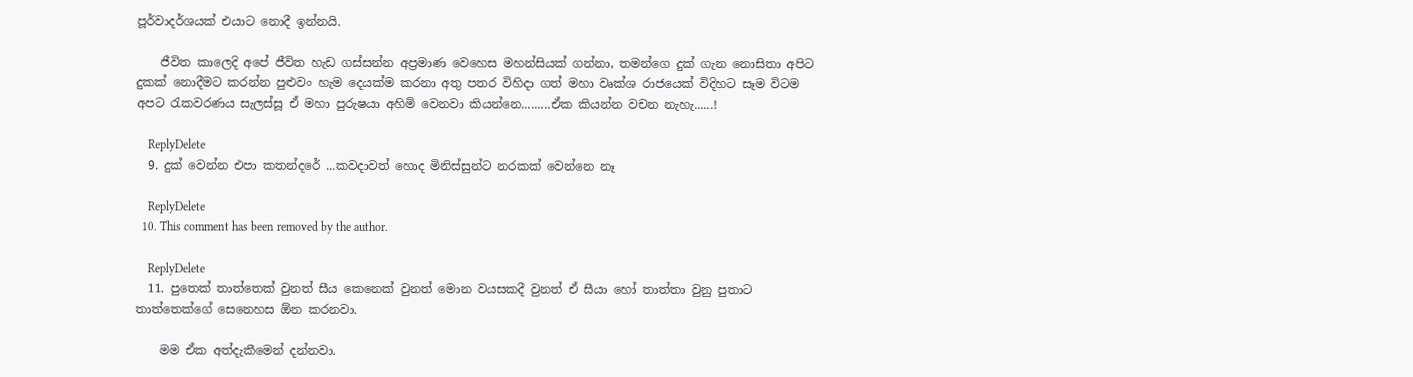පූර්වාදර්ශයක් එයාට නොදී ඉන්නයි.

    ජීවිත කාලෙදි අපේ ජීවිත හැඩ ගස්සන්න අප්‍රමාණ වෙහෙස මහන්සියක් ගන්නා, තමන්ගෙ දුක් ගැන නොසිතා අපිට දුකක් නොදීමට කරන්න පුළුවං හැම දෙයක්ම කරනා අතු පතර විහිදා ගත් මහා වෘක්ශ රාජයෙක් විදිහට සෑම විටම අපට රැකවරණය සැලස්සූ ඒ මහා පුරුෂයා අහිමි වෙනවා කියන්නෙ.........ඒක කියන්න වචන නැහැ......!

    ReplyDelete
  9. දුක් වෙන්න එපා කතන්දරේ ...කවදාවත් හොද මිනිස්සුන්ට නරකක් වෙන්නෙ නෑ

    ReplyDelete
  10. This comment has been removed by the author.

    ReplyDelete
  11. පුතෙක් තාත්තෙක් වුනත් සීය කෙනෙක් වුනත් මොන වයසකදී වුනත් ඒ සීයා හෝ තාත්තා වුනු පුතාට තාත්තෙක්ගේ සෙනෙහස ඕන කරනවා.

    මම ඒක අත්දැකීමෙන් දන්නවා.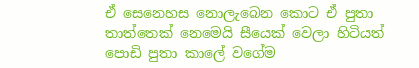ඒ සෙනෙහස නොලැබෙන කොට ඒ පුතා තාත්තෙක් නෙමෙයි සීයෙක් වෙලා හිටියත් පොඩි පුතා කාලේ වගේම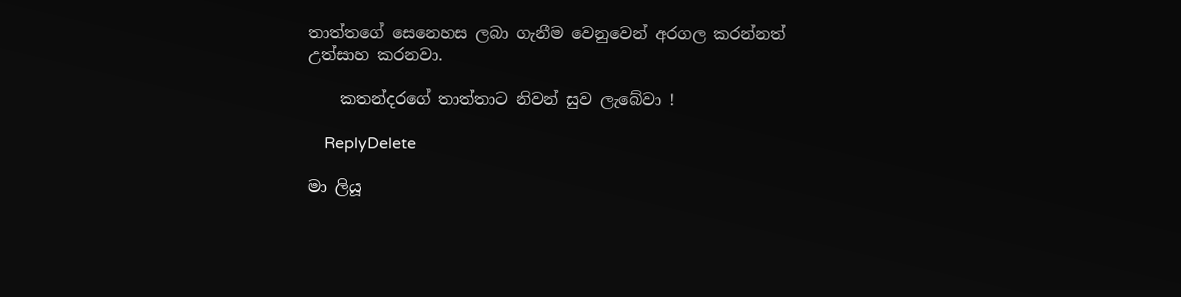තාත්තගේ සෙනෙහස ලබා ගැනීම වෙනුවෙන් අරගල කරන්නත් උත්සාහ කරනවා.

    කතන්දරගේ තාත්තාට නිවන් සුව ලැබේවා !

    ReplyDelete

මා ලියූ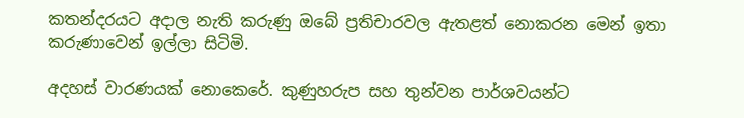කතන්දරයට අදාල නැති කරුණු ඔබේ ප්‍රතිචාරවල ඇතළත් නොකරන මෙන් ඉතා කරුණාවෙන් ඉල්ලා සිටිමි.

අදහස් වාරණයක් නොකෙරේ. කුණුහරුප සහ තුන්වන පාර්ශවයන්ට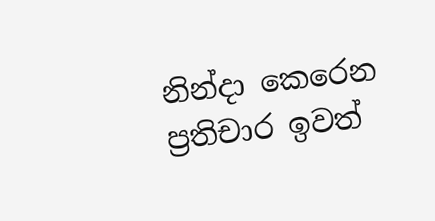නින්දා කෙරෙන ප්‍රතිචාර ඉවත්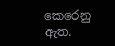කෙරෙනු ඇත.